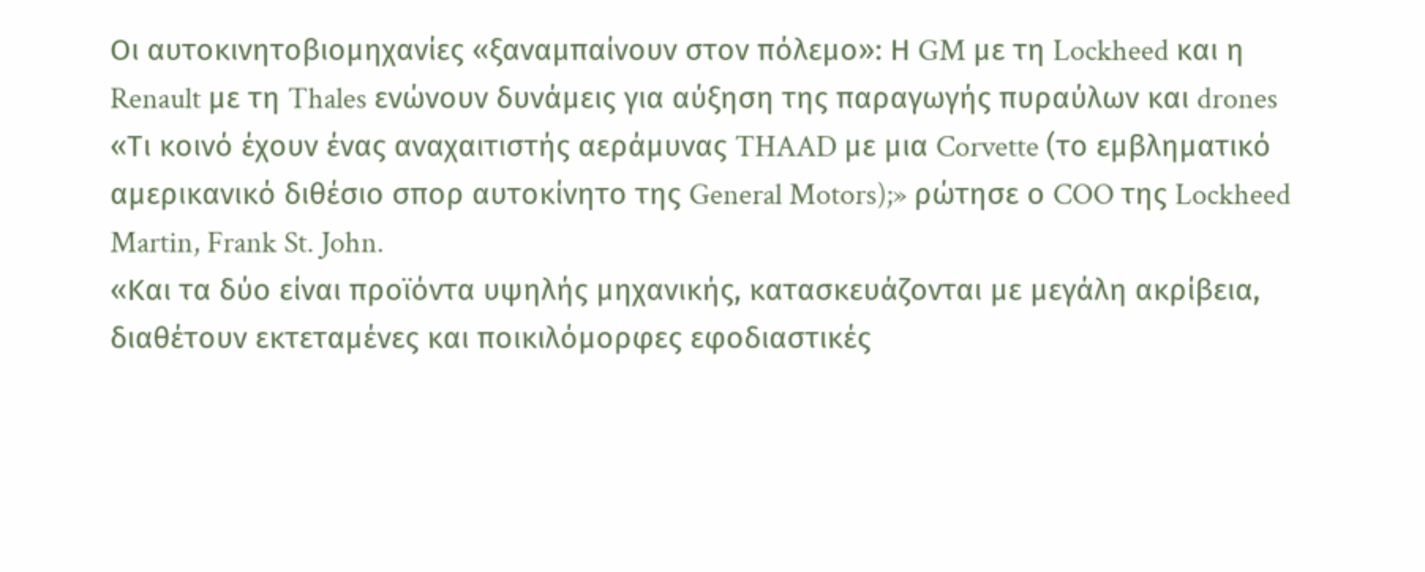Oι αυτοκινητοβιομηχανίες «ξαναμπαίνουν στον πόλεμο»: Η GM με τη Lockheed και η Renault με τη Thales ενώνουν δυνάμεις για αύξηση της παραγωγής πυραύλων και drones
«Τι κοινό έχουν ένας αναχαιτιστής αεράμυνας THAAD με μια Corvette (το εμβληματικό αμερικανικό διθέσιο σπορ αυτοκίνητο της General Motors);» ρώτησε ο COO της Lockheed Martin, Frank St. John.
«Και τα δύο είναι προϊόντα υψηλής μηχανικής, κατασκευάζονται με μεγάλη ακρίβεια, διαθέτουν εκτεταμένες και ποικιλόμορφες εφοδιαστικές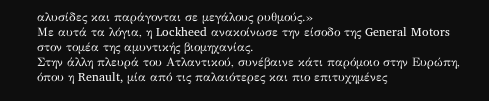αλυσίδες και παράγονται σε μεγάλους ρυθμούς.»
Με αυτά τα λόγια, η Lockheed ανακοίνωσε την είσοδο της General Motors στον τομέα της αμυντικής βιομηχανίας.
Στην άλλη πλευρά του Ατλαντικού, συνέβαινε κάτι παρόμοιο στην Ευρώπη, όπου η Renault, μία από τις παλαιότερες και πιο επιτυχημένες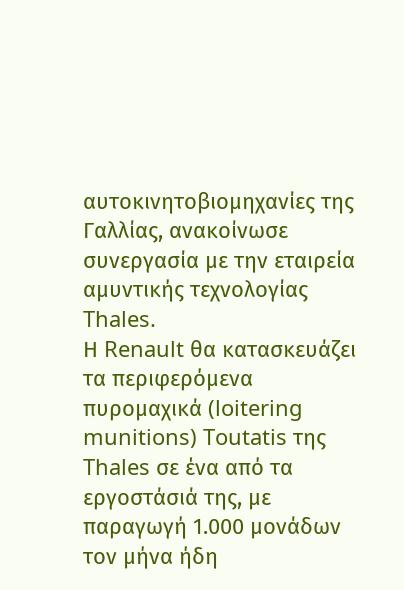αυτοκινητοβιομηχανίες της Γαλλίας, ανακοίνωσε συνεργασία με την εταιρεία αμυντικής τεχνολογίας Thales.
Η Renault θα κατασκευάζει τα περιφερόμενα πυρομαχικά (loitering munitions) Toutatis της Thales σε ένα από τα εργοστάσιά της, με παραγωγή 1.000 μονάδων τον μήνα ήδη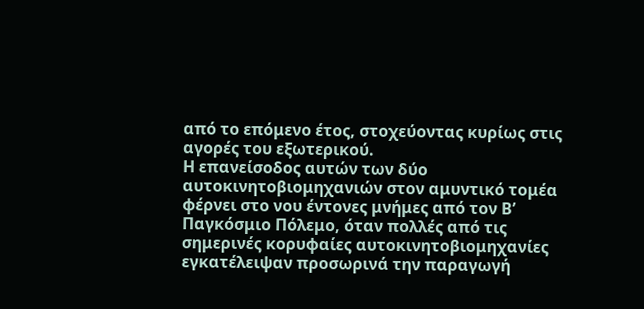από το επόμενο έτος, στοχεύοντας κυρίως στις αγορές του εξωτερικού.
Η επανείσοδος αυτών των δύο αυτοκινητοβιομηχανιών στον αμυντικό τομέα φέρνει στο νου έντονες μνήμες από τον Β’ Παγκόσμιο Πόλεμο, όταν πολλές από τις σημερινές κορυφαίες αυτοκινητοβιομηχανίες εγκατέλειψαν προσωρινά την παραγωγή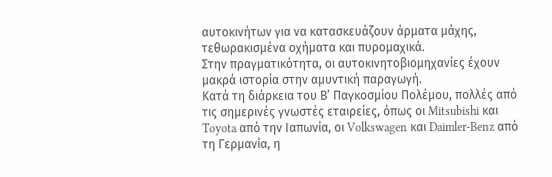αυτοκινήτων για να κατασκευάζουν άρματα μάχης, τεθωρακισμένα οχήματα και πυρομαχικά.
Στην πραγματικότητα, οι αυτοκινητοβιομηχανίες έχουν μακρά ιστορία στην αμυντική παραγωγή.
Κατά τη διάρκεια του Β’ Παγκοσμίου Πολέμου, πολλές από τις σημερινές γνωστές εταιρείες, όπως οι Mitsubishi και Toyota από την Ιαπωνία, οι Volkswagen και Daimler-Benz από τη Γερμανία, η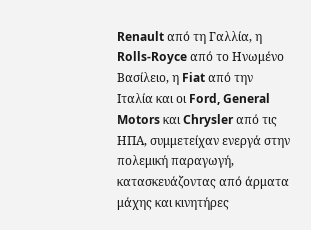Renault από τη Γαλλία, η Rolls-Royce από το Ηνωμένο Βασίλειο, η Fiat από την Ιταλία και οι Ford, General Motors και Chrysler από τις ΗΠΑ, συμμετείχαν ενεργά στην πολεμική παραγωγή, κατασκευάζοντας από άρματα μάχης και κινητήρες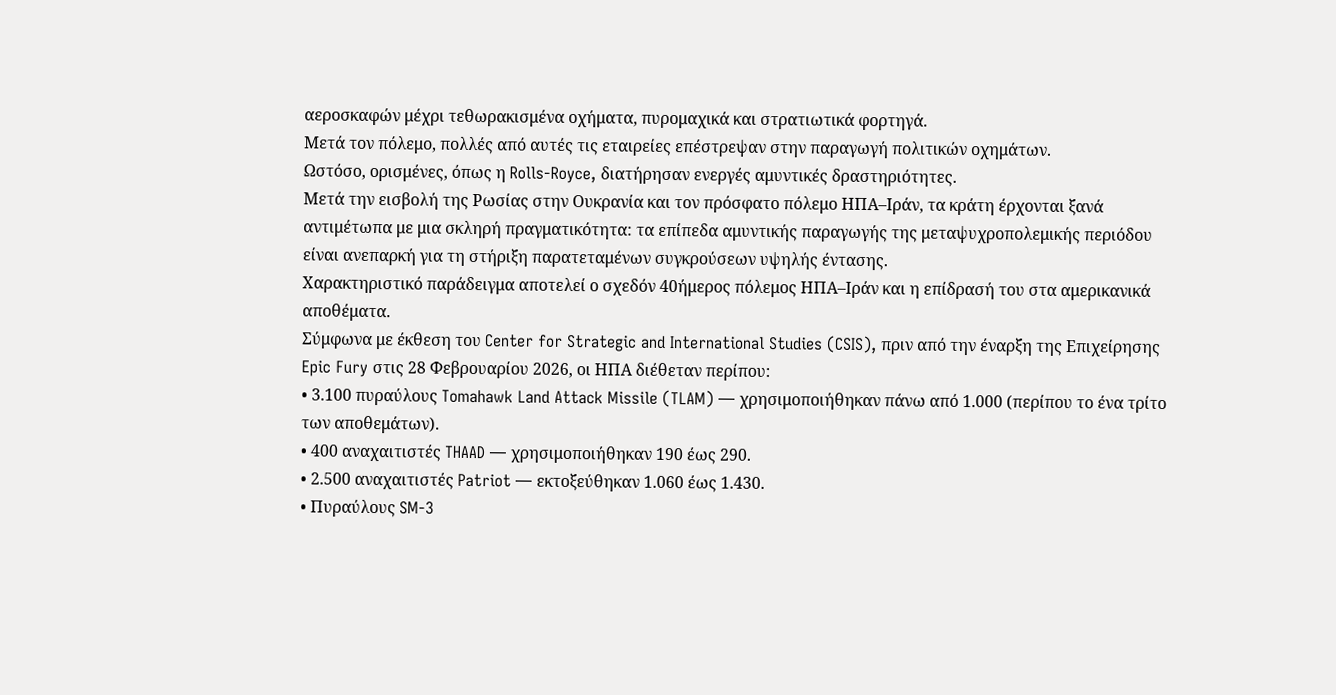αεροσκαφών μέχρι τεθωρακισμένα οχήματα, πυρομαχικά και στρατιωτικά φορτηγά.
Μετά τον πόλεμο, πολλές από αυτές τις εταιρείες επέστρεψαν στην παραγωγή πολιτικών οχημάτων.
Ωστόσο, ορισμένες, όπως η Rolls-Royce, διατήρησαν ενεργές αμυντικές δραστηριότητες.
Μετά την εισβολή της Ρωσίας στην Ουκρανία και τον πρόσφατο πόλεμο ΗΠΑ–Ιράν, τα κράτη έρχονται ξανά αντιμέτωπα με μια σκληρή πραγματικότητα: τα επίπεδα αμυντικής παραγωγής της μεταψυχροπολεμικής περιόδου είναι ανεπαρκή για τη στήριξη παρατεταμένων συγκρούσεων υψηλής έντασης.
Χαρακτηριστικό παράδειγμα αποτελεί ο σχεδόν 40ήμερος πόλεμος ΗΠΑ–Ιράν και η επίδρασή του στα αμερικανικά αποθέματα.
Σύμφωνα με έκθεση του Center for Strategic and International Studies (CSIS), πριν από την έναρξη της Επιχείρησης Epic Fury στις 28 Φεβρουαρίου 2026, οι ΗΠΑ διέθεταν περίπου:
• 3.100 πυραύλους Tomahawk Land Attack Missile (TLAM) — χρησιμοποιήθηκαν πάνω από 1.000 (περίπου το ένα τρίτο των αποθεμάτων).
• 400 αναχαιτιστές THAAD — χρησιμοποιήθηκαν 190 έως 290.
• 2.500 αναχαιτιστές Patriot — εκτοξεύθηκαν 1.060 έως 1.430.
• Πυραύλους SM-3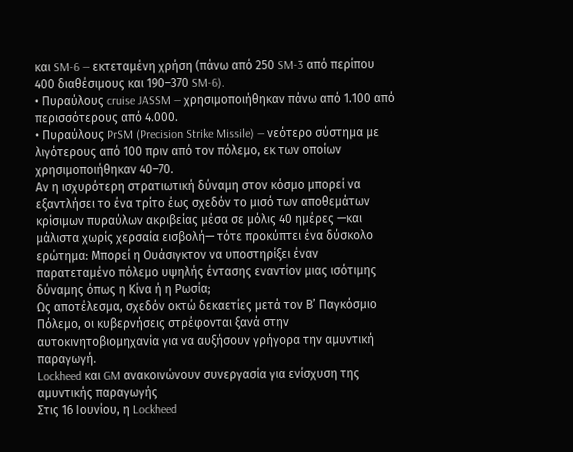και SM-6 — εκτεταμένη χρήση (πάνω από 250 SM-3 από περίπου 400 διαθέσιμους και 190–370 SM-6).
• Πυραύλους cruise JASSM — χρησιμοποιήθηκαν πάνω από 1.100 από περισσότερους από 4.000.
• Πυραύλους PrSM (Precision Strike Missile) — νεότερο σύστημα με λιγότερους από 100 πριν από τον πόλεμο, εκ των οποίων χρησιμοποιήθηκαν 40–70.
Αν η ισχυρότερη στρατιωτική δύναμη στον κόσμο μπορεί να εξαντλήσει το ένα τρίτο έως σχεδόν το μισό των αποθεμάτων κρίσιμων πυραύλων ακριβείας μέσα σε μόλις 40 ημέρες —και μάλιστα χωρίς χερσαία εισβολή— τότε προκύπτει ένα δύσκολο ερώτημα: Μπορεί η Ουάσιγκτον να υποστηρίξει έναν παρατεταμένο πόλεμο υψηλής έντασης εναντίον μιας ισότιμης δύναμης όπως η Κίνα ή η Ρωσία;
Ως αποτέλεσμα, σχεδόν οκτώ δεκαετίες μετά τον Β’ Παγκόσμιο Πόλεμο, οι κυβερνήσεις στρέφονται ξανά στην αυτοκινητοβιομηχανία για να αυξήσουν γρήγορα την αμυντική παραγωγή.
Lockheed και GM ανακοινώνουν συνεργασία για ενίσχυση της αμυντικής παραγωγής
Στις 16 Ιουνίου, η Lockheed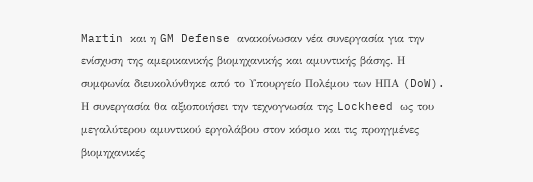Martin και η GM Defense ανακοίνωσαν νέα συνεργασία για την ενίσχυση της αμερικανικής βιομηχανικής και αμυντικής βάσης. Η συμφωνία διευκολύνθηκε από το Υπουργείο Πολέμου των ΗΠΑ (DoW).
Η συνεργασία θα αξιοποιήσει την τεχνογνωσία της Lockheed ως του μεγαλύτερου αμυντικού εργολάβου στον κόσμο και τις προηγμένες βιομηχανικές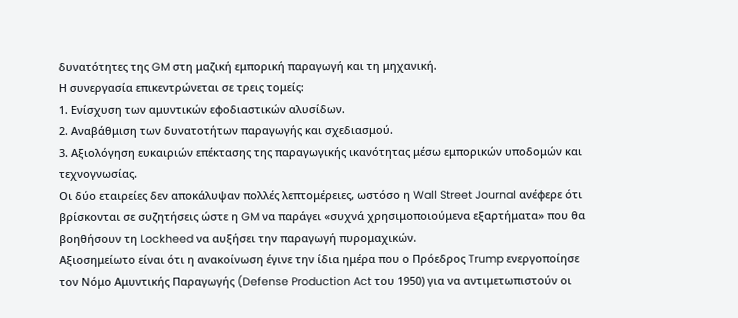δυνατότητες της GM στη μαζική εμπορική παραγωγή και τη μηχανική.
Η συνεργασία επικεντρώνεται σε τρεις τομείς:
1. Ενίσχυση των αμυντικών εφοδιαστικών αλυσίδων.
2. Αναβάθμιση των δυνατοτήτων παραγωγής και σχεδιασμού.
3. Αξιολόγηση ευκαιριών επέκτασης της παραγωγικής ικανότητας μέσω εμπορικών υποδομών και τεχνογνωσίας.
Οι δύο εταιρείες δεν αποκάλυψαν πολλές λεπτομέρειες, ωστόσο η Wall Street Journal ανέφερε ότι βρίσκονται σε συζητήσεις ώστε η GM να παράγει «συχνά χρησιμοποιούμενα εξαρτήματα» που θα βοηθήσουν τη Lockheed να αυξήσει την παραγωγή πυρομαχικών.
Αξιοσημείωτο είναι ότι η ανακοίνωση έγινε την ίδια ημέρα που ο Πρόεδρος Trump ενεργοποίησε τον Νόμο Αμυντικής Παραγωγής (Defense Production Act του 1950) για να αντιμετωπιστούν οι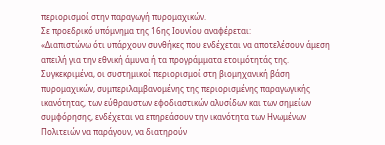περιορισμοί στην παραγωγή πυρομαχικών.
Σε προεδρικό υπόμνημα της 16ης Ιουνίου αναφέρεται:
«Διαπιστώνω ότι υπάρχουν συνθήκες που ενδέχεται να αποτελέσουν άμεση απειλή για την εθνική άμυνα ή τα προγράμματα ετοιμότητάς της.
Συγκεκριμένα, οι συστημικοί περιορισμοί στη βιομηχανική βάση πυρομαχικών, συμπεριλαμβανομένης της περιορισμένης παραγωγικής ικανότητας, των εύθραυστων εφοδιαστικών αλυσίδων και των σημείων συμφόρησης, ενδέχεται να επηρεάσουν την ικανότητα των Ηνωμένων Πολιτειών να παράγουν, να διατηρούν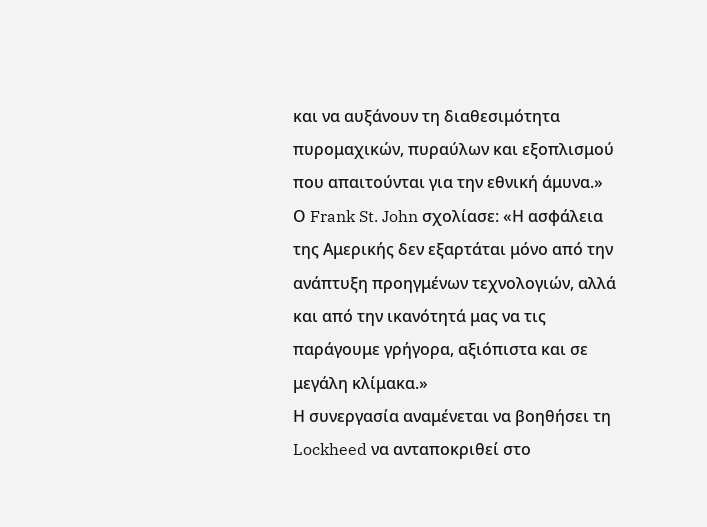και να αυξάνουν τη διαθεσιμότητα πυρομαχικών, πυραύλων και εξοπλισμού που απαιτούνται για την εθνική άμυνα.»
Ο Frank St. John σχολίασε: «Η ασφάλεια της Αμερικής δεν εξαρτάται μόνο από την ανάπτυξη προηγμένων τεχνολογιών, αλλά και από την ικανότητά μας να τις παράγουμε γρήγορα, αξιόπιστα και σε μεγάλη κλίμακα.»
Η συνεργασία αναμένεται να βοηθήσει τη Lockheed να ανταποκριθεί στο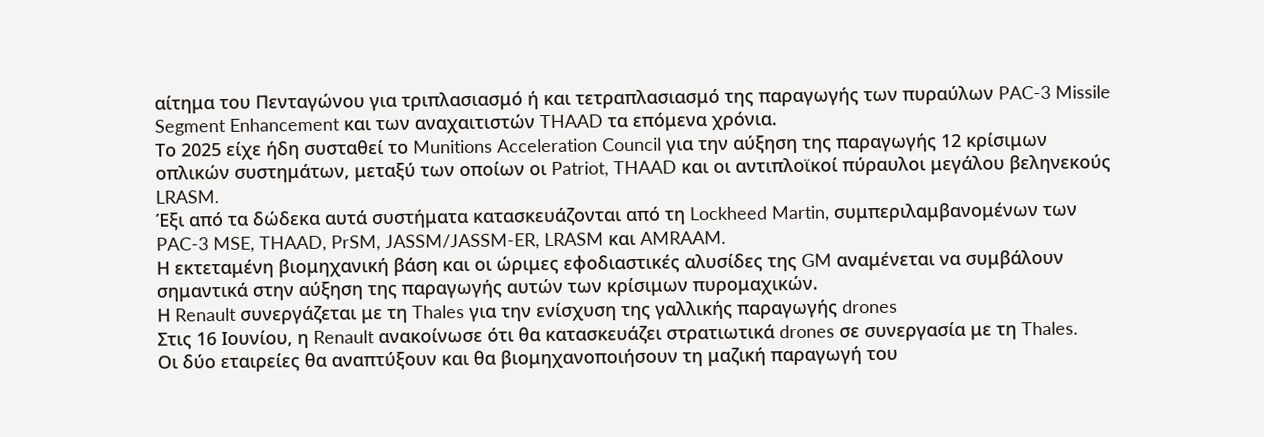αίτημα του Πενταγώνου για τριπλασιασμό ή και τετραπλασιασμό της παραγωγής των πυραύλων PAC-3 Missile Segment Enhancement και των αναχαιτιστών THAAD τα επόμενα χρόνια.
Το 2025 είχε ήδη συσταθεί το Munitions Acceleration Council για την αύξηση της παραγωγής 12 κρίσιμων οπλικών συστημάτων, μεταξύ των οποίων οι Patriot, THAAD και οι αντιπλοϊκοί πύραυλοι μεγάλου βεληνεκούς LRASM.
Έξι από τα δώδεκα αυτά συστήματα κατασκευάζονται από τη Lockheed Martin, συμπεριλαμβανομένων των PAC-3 MSE, THAAD, PrSM, JASSM/JASSM-ER, LRASM και AMRAAM.
Η εκτεταμένη βιομηχανική βάση και οι ώριμες εφοδιαστικές αλυσίδες της GM αναμένεται να συμβάλουν σημαντικά στην αύξηση της παραγωγής αυτών των κρίσιμων πυρομαχικών.
Η Renault συνεργάζεται με τη Thales για την ενίσχυση της γαλλικής παραγωγής drones
Στις 16 Ιουνίου, η Renault ανακοίνωσε ότι θα κατασκευάζει στρατιωτικά drones σε συνεργασία με τη Thales.
Οι δύο εταιρείες θα αναπτύξουν και θα βιομηχανοποιήσουν τη μαζική παραγωγή του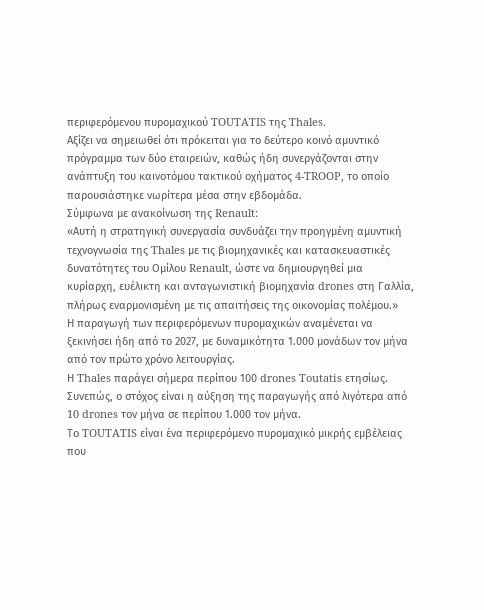περιφερόμενου πυρομαχικού TOUTATIS της Thales.
Αξίζει να σημειωθεί ότι πρόκειται για το δεύτερο κοινό αμυντικό πρόγραμμα των δύο εταιρειών, καθώς ήδη συνεργάζονται στην ανάπτυξη του καινοτόμου τακτικού οχήματος 4-TROOP, το οποίο παρουσιάστηκε νωρίτερα μέσα στην εβδομάδα.
Σύμφωνα με ανακοίνωση της Renault:
«Αυτή η στρατηγική συνεργασία συνδυάζει την προηγμένη αμυντική τεχνογνωσία της Thales με τις βιομηχανικές και κατασκευαστικές δυνατότητες του Ομίλου Renault, ώστε να δημιουργηθεί μια κυρίαρχη, ευέλικτη και ανταγωνιστική βιομηχανία drones στη Γαλλία, πλήρως εναρμονισμένη με τις απαιτήσεις της οικονομίας πολέμου.»
Η παραγωγή των περιφερόμενων πυρομαχικών αναμένεται να ξεκινήσει ήδη από το 2027, με δυναμικότητα 1.000 μονάδων τον μήνα από τον πρώτο χρόνο λειτουργίας.
Η Thales παράγει σήμερα περίπου 100 drones Toutatis ετησίως. Συνεπώς, ο στόχος είναι η αύξηση της παραγωγής από λιγότερα από 10 drones τον μήνα σε περίπου 1.000 τον μήνα.
Το TOUTATIS είναι ένα περιφερόμενο πυρομαχικό μικρής εμβέλειας που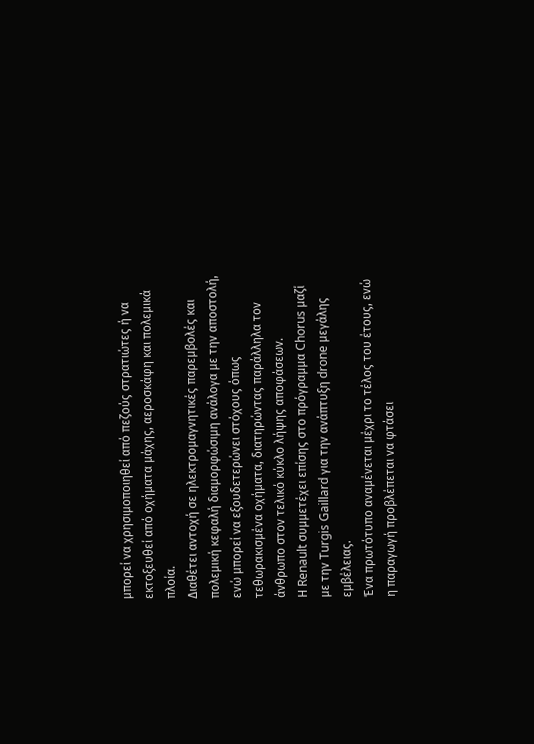μπορεί να χρησιμοποιηθεί από πεζούς στρατιώτες ή να εκτοξευθεί από οχήματα μάχης, αεροσκάφη και πολεμικά πλοία.
Διαθέτει αντοχή σε ηλεκτρομαγνητικές παρεμβολές και πολεμική κεφαλή διαμορφώσιμη ανάλογα με την αποστολή, ενώ μπορεί να εξουδετερώνει στόχους όπως τεθωρακισμένα οχήματα, διατηρώντας παράλληλα τον άνθρωπο στον τελικό κύκλο λήψης αποφάσεων.
Η Renault συμμετέχει επίσης στο πρόγραμμα Chorus μαζί με την Turgis Gaillard για την ανάπτυξη drone μεγάλης εμβέλειας.
Ένα πρωτότυπο αναμένεται μέχρι το τέλος του έτους, ενώ η παραγωγή προβλέπεται να φτάσει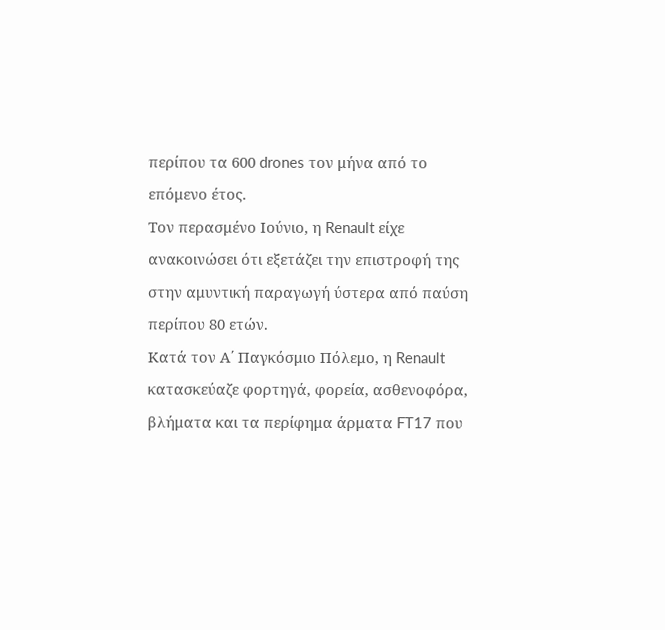περίπου τα 600 drones τον μήνα από το επόμενο έτος.
Τον περασμένο Ιούνιο, η Renault είχε ανακοινώσει ότι εξετάζει την επιστροφή της στην αμυντική παραγωγή ύστερα από παύση περίπου 80 ετών.
Κατά τον Α΄ Παγκόσμιο Πόλεμο, η Renault κατασκεύαζε φορτηγά, φορεία, ασθενοφόρα, βλήματα και τα περίφημα άρματα FT17 που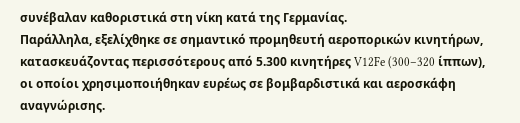συνέβαλαν καθοριστικά στη νίκη κατά της Γερμανίας.
Παράλληλα, εξελίχθηκε σε σημαντικό προμηθευτή αεροπορικών κινητήρων, κατασκευάζοντας περισσότερους από 5.300 κινητήρες V12Fe (300–320 ίππων), οι οποίοι χρησιμοποιήθηκαν ευρέως σε βομβαρδιστικά και αεροσκάφη αναγνώρισης.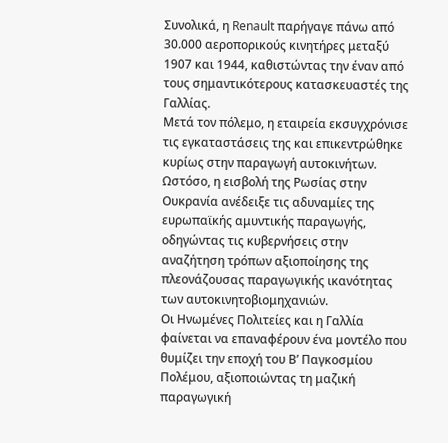Συνολικά, η Renault παρήγαγε πάνω από 30.000 αεροπορικούς κινητήρες μεταξύ 1907 και 1944, καθιστώντας την έναν από τους σημαντικότερους κατασκευαστές της Γαλλίας.
Μετά τον πόλεμο, η εταιρεία εκσυγχρόνισε τις εγκαταστάσεις της και επικεντρώθηκε κυρίως στην παραγωγή αυτοκινήτων.
Ωστόσο, η εισβολή της Ρωσίας στην Ουκρανία ανέδειξε τις αδυναμίες της ευρωπαϊκής αμυντικής παραγωγής, οδηγώντας τις κυβερνήσεις στην αναζήτηση τρόπων αξιοποίησης της πλεονάζουσας παραγωγικής ικανότητας των αυτοκινητοβιομηχανιών.
Οι Ηνωμένες Πολιτείες και η Γαλλία φαίνεται να επαναφέρουν ένα μοντέλο που θυμίζει την εποχή του Β’ Παγκοσμίου Πολέμου, αξιοποιώντας τη μαζική παραγωγική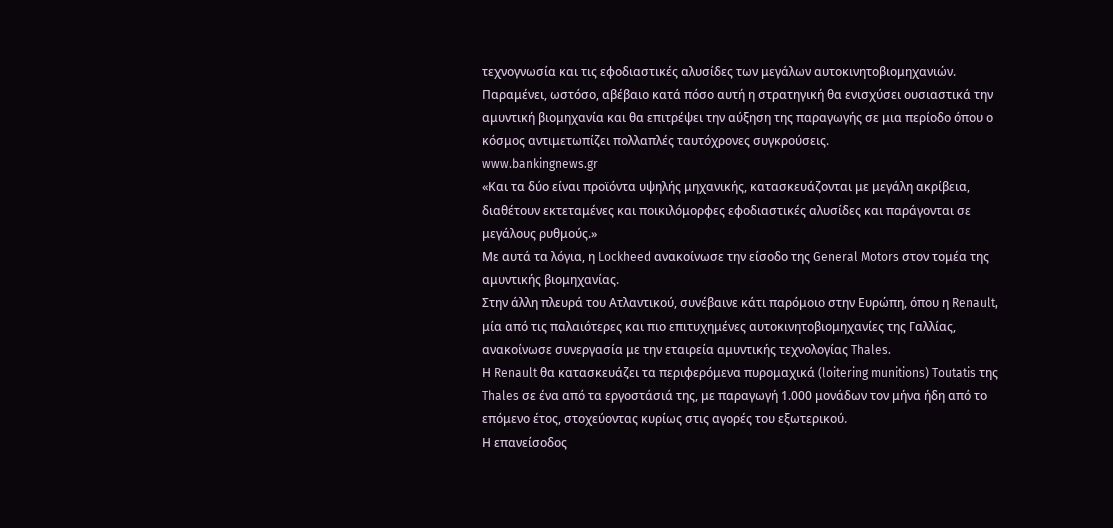τεχνογνωσία και τις εφοδιαστικές αλυσίδες των μεγάλων αυτοκινητοβιομηχανιών.
Παραμένει, ωστόσο, αβέβαιο κατά πόσο αυτή η στρατηγική θα ενισχύσει ουσιαστικά την αμυντική βιομηχανία και θα επιτρέψει την αύξηση της παραγωγής σε μια περίοδο όπου ο κόσμος αντιμετωπίζει πολλαπλές ταυτόχρονες συγκρούσεις.
www.bankingnews.gr
«Και τα δύο είναι προϊόντα υψηλής μηχανικής, κατασκευάζονται με μεγάλη ακρίβεια, διαθέτουν εκτεταμένες και ποικιλόμορφες εφοδιαστικές αλυσίδες και παράγονται σε μεγάλους ρυθμούς.»
Με αυτά τα λόγια, η Lockheed ανακοίνωσε την είσοδο της General Motors στον τομέα της αμυντικής βιομηχανίας.
Στην άλλη πλευρά του Ατλαντικού, συνέβαινε κάτι παρόμοιο στην Ευρώπη, όπου η Renault, μία από τις παλαιότερες και πιο επιτυχημένες αυτοκινητοβιομηχανίες της Γαλλίας, ανακοίνωσε συνεργασία με την εταιρεία αμυντικής τεχνολογίας Thales.
Η Renault θα κατασκευάζει τα περιφερόμενα πυρομαχικά (loitering munitions) Toutatis της Thales σε ένα από τα εργοστάσιά της, με παραγωγή 1.000 μονάδων τον μήνα ήδη από το επόμενο έτος, στοχεύοντας κυρίως στις αγορές του εξωτερικού.
Η επανείσοδος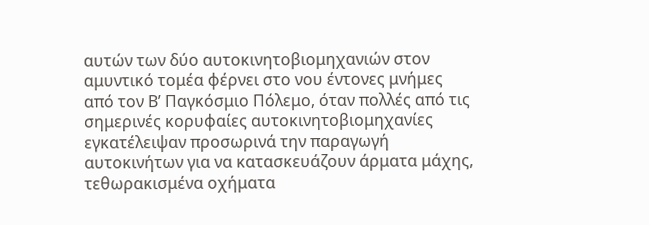αυτών των δύο αυτοκινητοβιομηχανιών στον αμυντικό τομέα φέρνει στο νου έντονες μνήμες από τον Β’ Παγκόσμιο Πόλεμο, όταν πολλές από τις σημερινές κορυφαίες αυτοκινητοβιομηχανίες εγκατέλειψαν προσωρινά την παραγωγή αυτοκινήτων για να κατασκευάζουν άρματα μάχης, τεθωρακισμένα οχήματα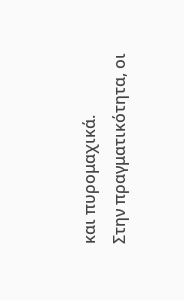και πυρομαχικά.
Στην πραγματικότητα, οι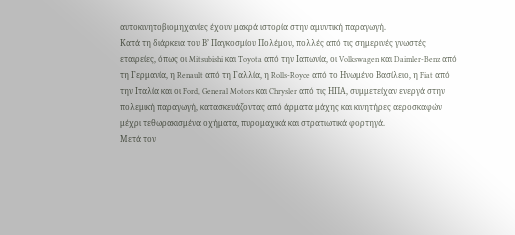αυτοκινητοβιομηχανίες έχουν μακρά ιστορία στην αμυντική παραγωγή.
Κατά τη διάρκεια του Β’ Παγκοσμίου Πολέμου, πολλές από τις σημερινές γνωστές εταιρείες, όπως οι Mitsubishi και Toyota από την Ιαπωνία, οι Volkswagen και Daimler-Benz από τη Γερμανία, η Renault από τη Γαλλία, η Rolls-Royce από το Ηνωμένο Βασίλειο, η Fiat από την Ιταλία και οι Ford, General Motors και Chrysler από τις ΗΠΑ, συμμετείχαν ενεργά στην πολεμική παραγωγή, κατασκευάζοντας από άρματα μάχης και κινητήρες αεροσκαφών μέχρι τεθωρακισμένα οχήματα, πυρομαχικά και στρατιωτικά φορτηγά.
Μετά τον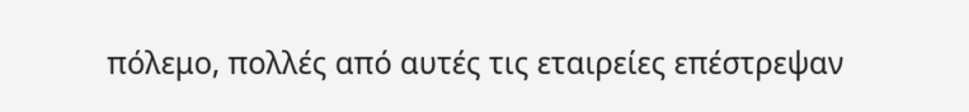πόλεμο, πολλές από αυτές τις εταιρείες επέστρεψαν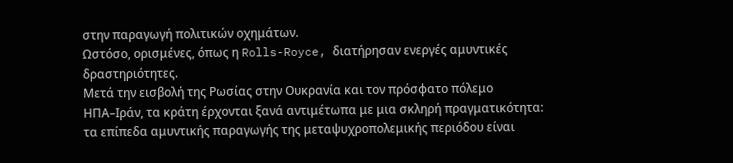στην παραγωγή πολιτικών οχημάτων.
Ωστόσο, ορισμένες, όπως η Rolls-Royce, διατήρησαν ενεργές αμυντικές δραστηριότητες.
Μετά την εισβολή της Ρωσίας στην Ουκρανία και τον πρόσφατο πόλεμο ΗΠΑ–Ιράν, τα κράτη έρχονται ξανά αντιμέτωπα με μια σκληρή πραγματικότητα: τα επίπεδα αμυντικής παραγωγής της μεταψυχροπολεμικής περιόδου είναι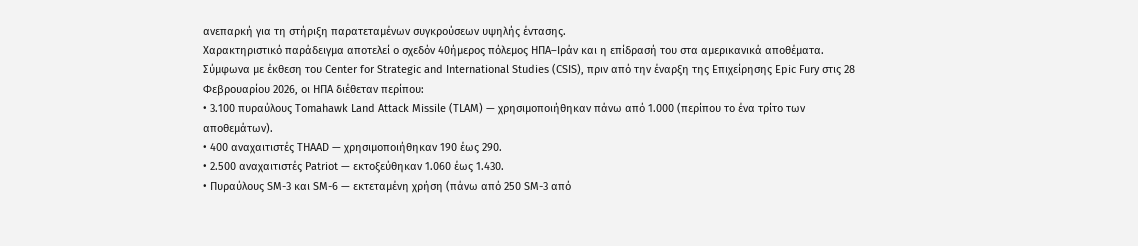ανεπαρκή για τη στήριξη παρατεταμένων συγκρούσεων υψηλής έντασης.
Χαρακτηριστικό παράδειγμα αποτελεί ο σχεδόν 40ήμερος πόλεμος ΗΠΑ–Ιράν και η επίδρασή του στα αμερικανικά αποθέματα.
Σύμφωνα με έκθεση του Center for Strategic and International Studies (CSIS), πριν από την έναρξη της Επιχείρησης Epic Fury στις 28 Φεβρουαρίου 2026, οι ΗΠΑ διέθεταν περίπου:
• 3.100 πυραύλους Tomahawk Land Attack Missile (TLAM) — χρησιμοποιήθηκαν πάνω από 1.000 (περίπου το ένα τρίτο των αποθεμάτων).
• 400 αναχαιτιστές THAAD — χρησιμοποιήθηκαν 190 έως 290.
• 2.500 αναχαιτιστές Patriot — εκτοξεύθηκαν 1.060 έως 1.430.
• Πυραύλους SM-3 και SM-6 — εκτεταμένη χρήση (πάνω από 250 SM-3 από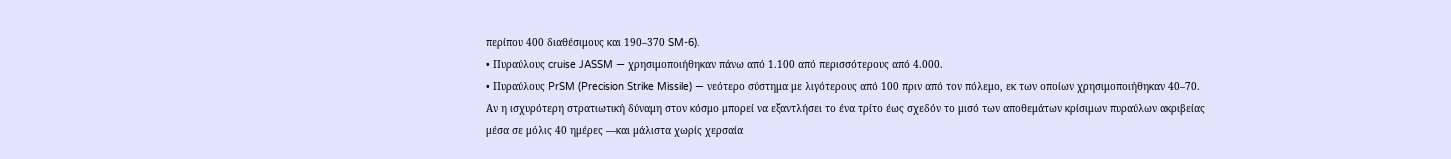περίπου 400 διαθέσιμους και 190–370 SM-6).
• Πυραύλους cruise JASSM — χρησιμοποιήθηκαν πάνω από 1.100 από περισσότερους από 4.000.
• Πυραύλους PrSM (Precision Strike Missile) — νεότερο σύστημα με λιγότερους από 100 πριν από τον πόλεμο, εκ των οποίων χρησιμοποιήθηκαν 40–70.
Αν η ισχυρότερη στρατιωτική δύναμη στον κόσμο μπορεί να εξαντλήσει το ένα τρίτο έως σχεδόν το μισό των αποθεμάτων κρίσιμων πυραύλων ακριβείας μέσα σε μόλις 40 ημέρες —και μάλιστα χωρίς χερσαία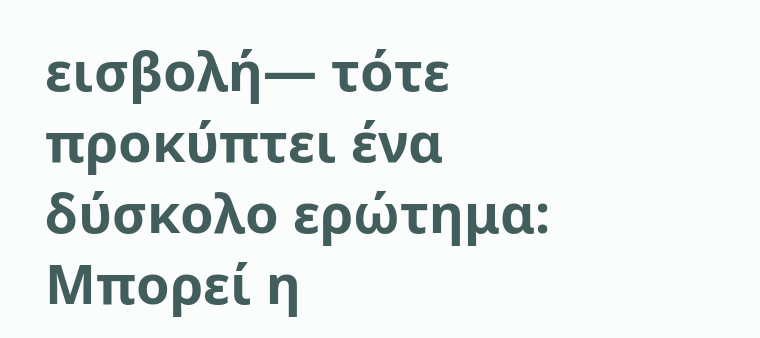εισβολή— τότε προκύπτει ένα δύσκολο ερώτημα: Μπορεί η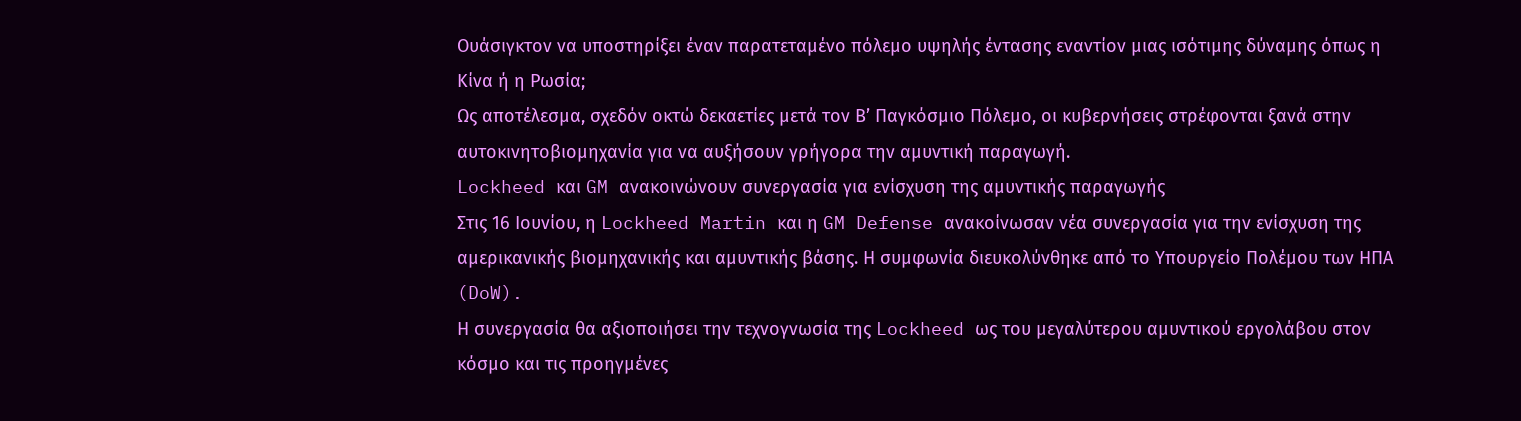Ουάσιγκτον να υποστηρίξει έναν παρατεταμένο πόλεμο υψηλής έντασης εναντίον μιας ισότιμης δύναμης όπως η Κίνα ή η Ρωσία;
Ως αποτέλεσμα, σχεδόν οκτώ δεκαετίες μετά τον Β’ Παγκόσμιο Πόλεμο, οι κυβερνήσεις στρέφονται ξανά στην αυτοκινητοβιομηχανία για να αυξήσουν γρήγορα την αμυντική παραγωγή.
Lockheed και GM ανακοινώνουν συνεργασία για ενίσχυση της αμυντικής παραγωγής
Στις 16 Ιουνίου, η Lockheed Martin και η GM Defense ανακοίνωσαν νέα συνεργασία για την ενίσχυση της αμερικανικής βιομηχανικής και αμυντικής βάσης. Η συμφωνία διευκολύνθηκε από το Υπουργείο Πολέμου των ΗΠΑ (DoW).
Η συνεργασία θα αξιοποιήσει την τεχνογνωσία της Lockheed ως του μεγαλύτερου αμυντικού εργολάβου στον κόσμο και τις προηγμένες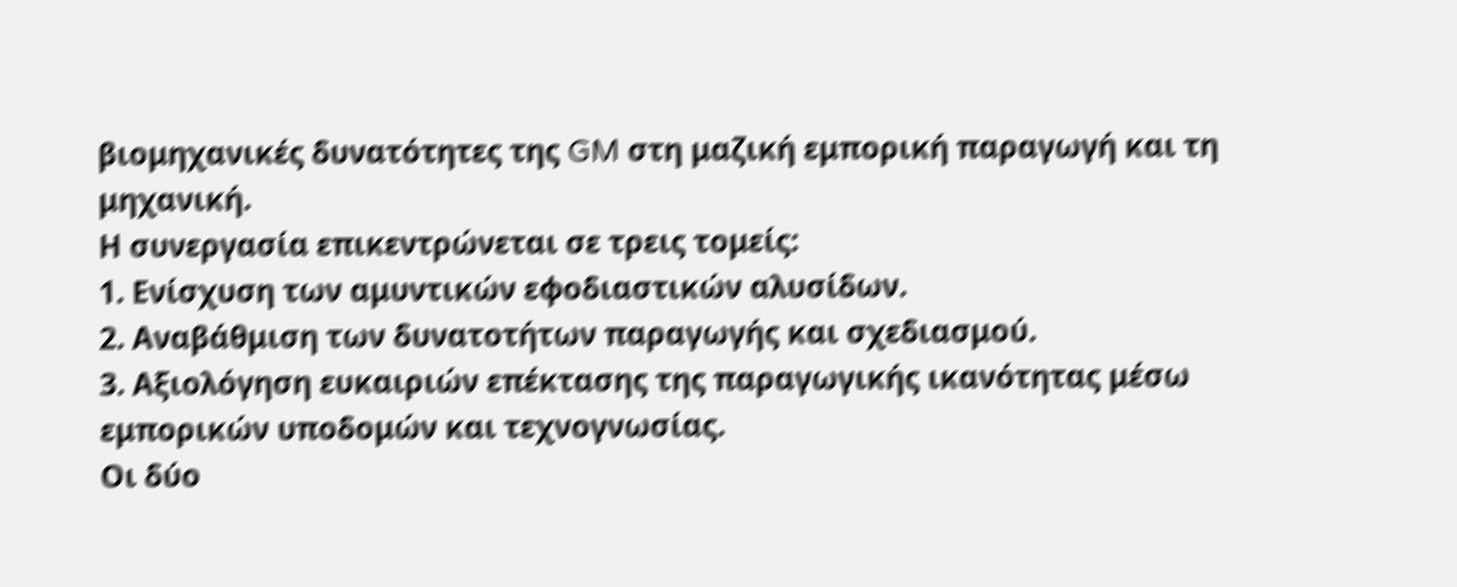βιομηχανικές δυνατότητες της GM στη μαζική εμπορική παραγωγή και τη μηχανική.
Η συνεργασία επικεντρώνεται σε τρεις τομείς:
1. Ενίσχυση των αμυντικών εφοδιαστικών αλυσίδων.
2. Αναβάθμιση των δυνατοτήτων παραγωγής και σχεδιασμού.
3. Αξιολόγηση ευκαιριών επέκτασης της παραγωγικής ικανότητας μέσω εμπορικών υποδομών και τεχνογνωσίας.
Οι δύο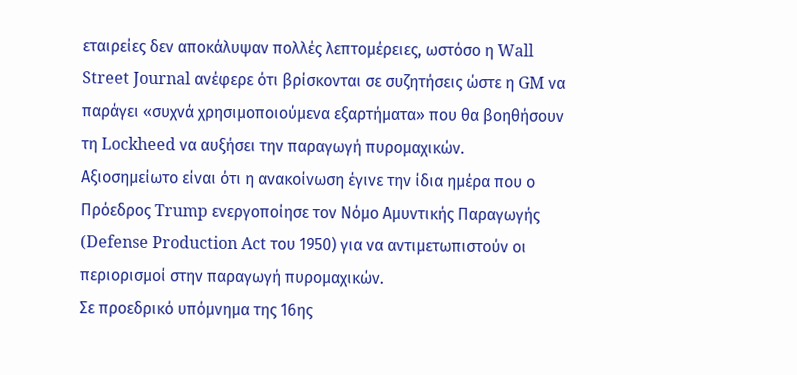εταιρείες δεν αποκάλυψαν πολλές λεπτομέρειες, ωστόσο η Wall Street Journal ανέφερε ότι βρίσκονται σε συζητήσεις ώστε η GM να παράγει «συχνά χρησιμοποιούμενα εξαρτήματα» που θα βοηθήσουν τη Lockheed να αυξήσει την παραγωγή πυρομαχικών.
Αξιοσημείωτο είναι ότι η ανακοίνωση έγινε την ίδια ημέρα που ο Πρόεδρος Trump ενεργοποίησε τον Νόμο Αμυντικής Παραγωγής (Defense Production Act του 1950) για να αντιμετωπιστούν οι περιορισμοί στην παραγωγή πυρομαχικών.
Σε προεδρικό υπόμνημα της 16ης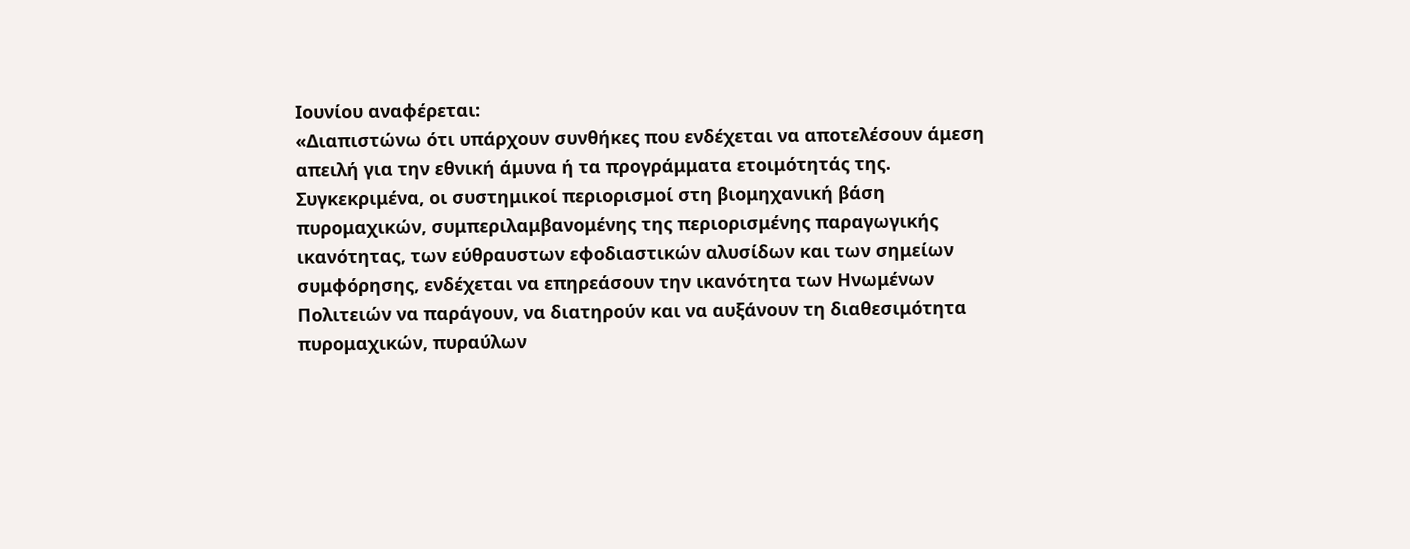Ιουνίου αναφέρεται:
«Διαπιστώνω ότι υπάρχουν συνθήκες που ενδέχεται να αποτελέσουν άμεση απειλή για την εθνική άμυνα ή τα προγράμματα ετοιμότητάς της.
Συγκεκριμένα, οι συστημικοί περιορισμοί στη βιομηχανική βάση πυρομαχικών, συμπεριλαμβανομένης της περιορισμένης παραγωγικής ικανότητας, των εύθραυστων εφοδιαστικών αλυσίδων και των σημείων συμφόρησης, ενδέχεται να επηρεάσουν την ικανότητα των Ηνωμένων Πολιτειών να παράγουν, να διατηρούν και να αυξάνουν τη διαθεσιμότητα πυρομαχικών, πυραύλων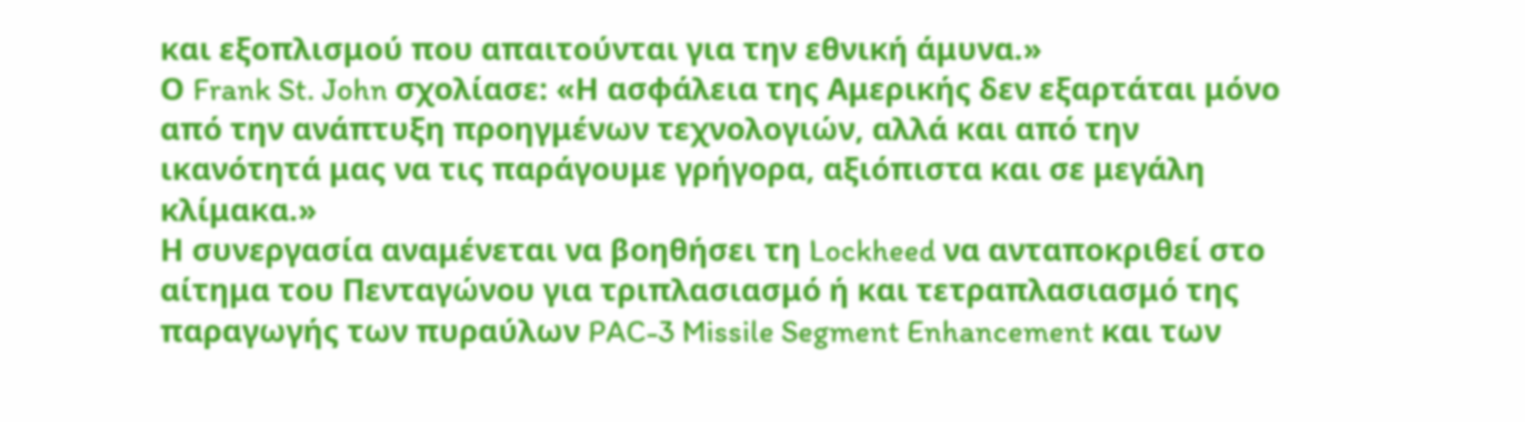και εξοπλισμού που απαιτούνται για την εθνική άμυνα.»
Ο Frank St. John σχολίασε: «Η ασφάλεια της Αμερικής δεν εξαρτάται μόνο από την ανάπτυξη προηγμένων τεχνολογιών, αλλά και από την ικανότητά μας να τις παράγουμε γρήγορα, αξιόπιστα και σε μεγάλη κλίμακα.»
Η συνεργασία αναμένεται να βοηθήσει τη Lockheed να ανταποκριθεί στο αίτημα του Πενταγώνου για τριπλασιασμό ή και τετραπλασιασμό της παραγωγής των πυραύλων PAC-3 Missile Segment Enhancement και των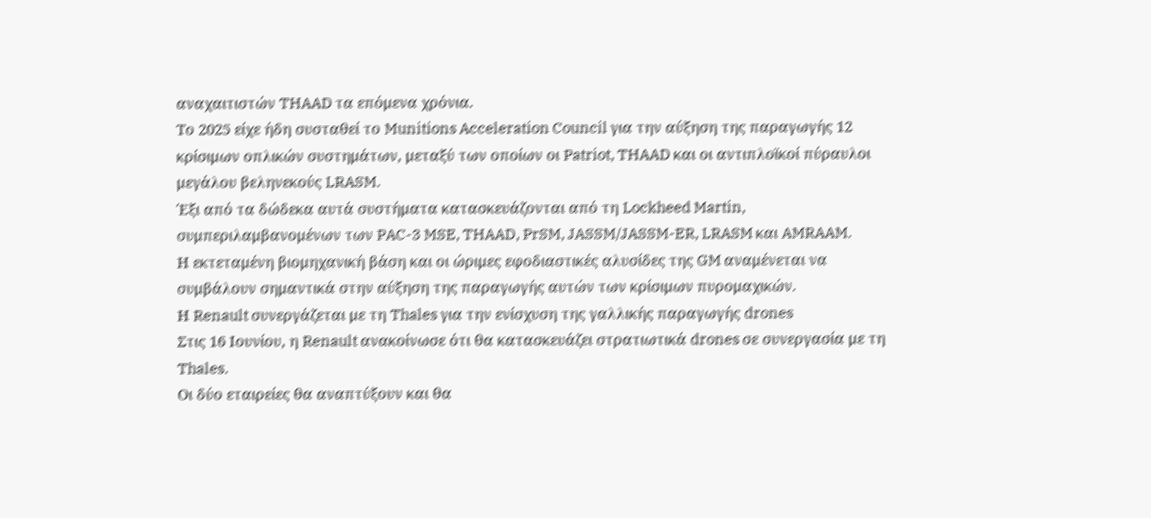αναχαιτιστών THAAD τα επόμενα χρόνια.
Το 2025 είχε ήδη συσταθεί το Munitions Acceleration Council για την αύξηση της παραγωγής 12 κρίσιμων οπλικών συστημάτων, μεταξύ των οποίων οι Patriot, THAAD και οι αντιπλοϊκοί πύραυλοι μεγάλου βεληνεκούς LRASM.
Έξι από τα δώδεκα αυτά συστήματα κατασκευάζονται από τη Lockheed Martin, συμπεριλαμβανομένων των PAC-3 MSE, THAAD, PrSM, JASSM/JASSM-ER, LRASM και AMRAAM.
Η εκτεταμένη βιομηχανική βάση και οι ώριμες εφοδιαστικές αλυσίδες της GM αναμένεται να συμβάλουν σημαντικά στην αύξηση της παραγωγής αυτών των κρίσιμων πυρομαχικών.
Η Renault συνεργάζεται με τη Thales για την ενίσχυση της γαλλικής παραγωγής drones
Στις 16 Ιουνίου, η Renault ανακοίνωσε ότι θα κατασκευάζει στρατιωτικά drones σε συνεργασία με τη Thales.
Οι δύο εταιρείες θα αναπτύξουν και θα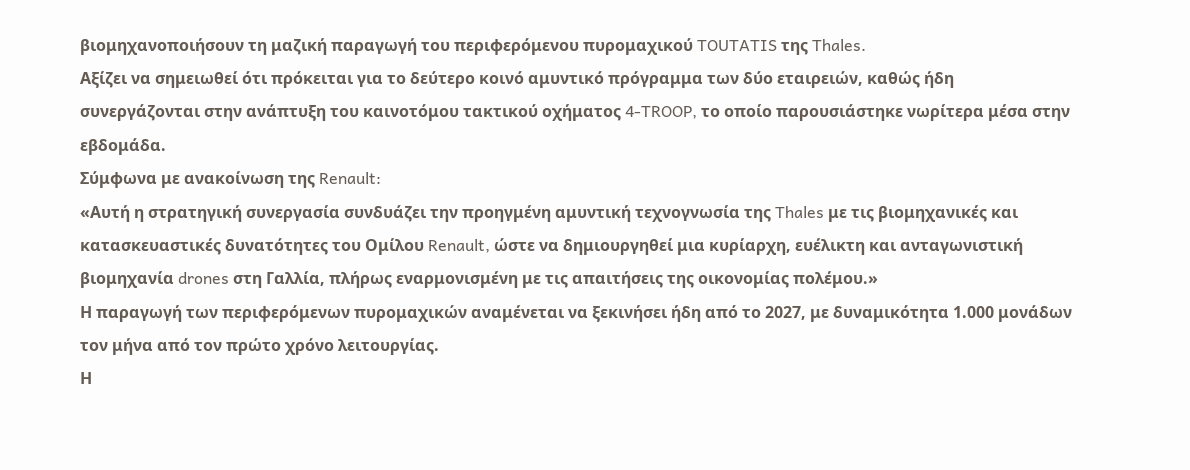βιομηχανοποιήσουν τη μαζική παραγωγή του περιφερόμενου πυρομαχικού TOUTATIS της Thales.
Αξίζει να σημειωθεί ότι πρόκειται για το δεύτερο κοινό αμυντικό πρόγραμμα των δύο εταιρειών, καθώς ήδη συνεργάζονται στην ανάπτυξη του καινοτόμου τακτικού οχήματος 4-TROOP, το οποίο παρουσιάστηκε νωρίτερα μέσα στην εβδομάδα.
Σύμφωνα με ανακοίνωση της Renault:
«Αυτή η στρατηγική συνεργασία συνδυάζει την προηγμένη αμυντική τεχνογνωσία της Thales με τις βιομηχανικές και κατασκευαστικές δυνατότητες του Ομίλου Renault, ώστε να δημιουργηθεί μια κυρίαρχη, ευέλικτη και ανταγωνιστική βιομηχανία drones στη Γαλλία, πλήρως εναρμονισμένη με τις απαιτήσεις της οικονομίας πολέμου.»
Η παραγωγή των περιφερόμενων πυρομαχικών αναμένεται να ξεκινήσει ήδη από το 2027, με δυναμικότητα 1.000 μονάδων τον μήνα από τον πρώτο χρόνο λειτουργίας.
Η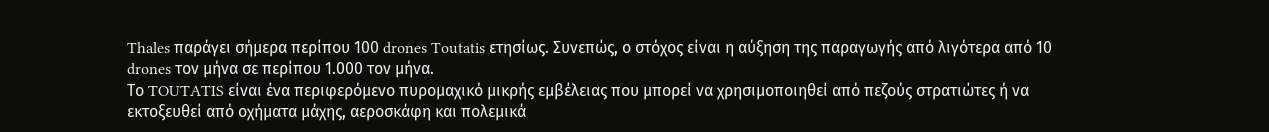Thales παράγει σήμερα περίπου 100 drones Toutatis ετησίως. Συνεπώς, ο στόχος είναι η αύξηση της παραγωγής από λιγότερα από 10 drones τον μήνα σε περίπου 1.000 τον μήνα.
Το TOUTATIS είναι ένα περιφερόμενο πυρομαχικό μικρής εμβέλειας που μπορεί να χρησιμοποιηθεί από πεζούς στρατιώτες ή να εκτοξευθεί από οχήματα μάχης, αεροσκάφη και πολεμικά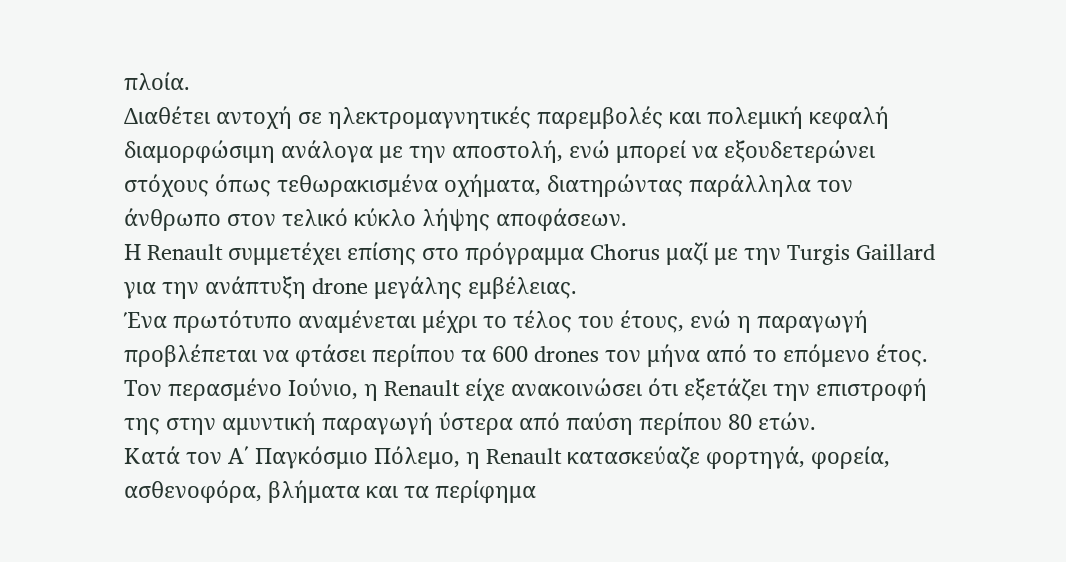πλοία.
Διαθέτει αντοχή σε ηλεκτρομαγνητικές παρεμβολές και πολεμική κεφαλή διαμορφώσιμη ανάλογα με την αποστολή, ενώ μπορεί να εξουδετερώνει στόχους όπως τεθωρακισμένα οχήματα, διατηρώντας παράλληλα τον άνθρωπο στον τελικό κύκλο λήψης αποφάσεων.
Η Renault συμμετέχει επίσης στο πρόγραμμα Chorus μαζί με την Turgis Gaillard για την ανάπτυξη drone μεγάλης εμβέλειας.
Ένα πρωτότυπο αναμένεται μέχρι το τέλος του έτους, ενώ η παραγωγή προβλέπεται να φτάσει περίπου τα 600 drones τον μήνα από το επόμενο έτος.
Τον περασμένο Ιούνιο, η Renault είχε ανακοινώσει ότι εξετάζει την επιστροφή της στην αμυντική παραγωγή ύστερα από παύση περίπου 80 ετών.
Κατά τον Α΄ Παγκόσμιο Πόλεμο, η Renault κατασκεύαζε φορτηγά, φορεία, ασθενοφόρα, βλήματα και τα περίφημα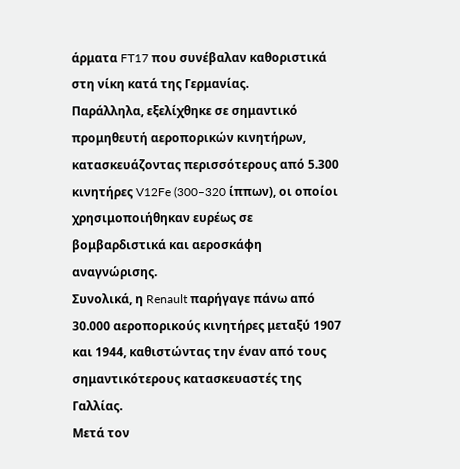άρματα FT17 που συνέβαλαν καθοριστικά στη νίκη κατά της Γερμανίας.
Παράλληλα, εξελίχθηκε σε σημαντικό προμηθευτή αεροπορικών κινητήρων, κατασκευάζοντας περισσότερους από 5.300 κινητήρες V12Fe (300–320 ίππων), οι οποίοι χρησιμοποιήθηκαν ευρέως σε βομβαρδιστικά και αεροσκάφη αναγνώρισης.
Συνολικά, η Renault παρήγαγε πάνω από 30.000 αεροπορικούς κινητήρες μεταξύ 1907 και 1944, καθιστώντας την έναν από τους σημαντικότερους κατασκευαστές της Γαλλίας.
Μετά τον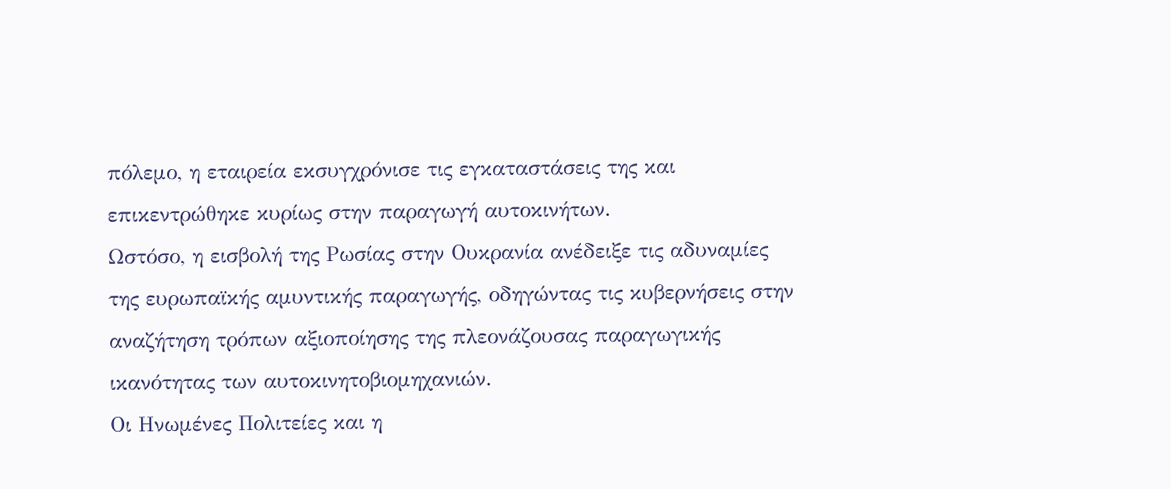πόλεμο, η εταιρεία εκσυγχρόνισε τις εγκαταστάσεις της και επικεντρώθηκε κυρίως στην παραγωγή αυτοκινήτων.
Ωστόσο, η εισβολή της Ρωσίας στην Ουκρανία ανέδειξε τις αδυναμίες της ευρωπαϊκής αμυντικής παραγωγής, οδηγώντας τις κυβερνήσεις στην αναζήτηση τρόπων αξιοποίησης της πλεονάζουσας παραγωγικής ικανότητας των αυτοκινητοβιομηχανιών.
Οι Ηνωμένες Πολιτείες και η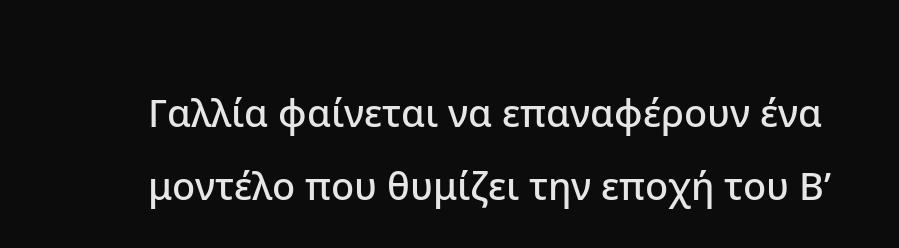Γαλλία φαίνεται να επαναφέρουν ένα μοντέλο που θυμίζει την εποχή του Β’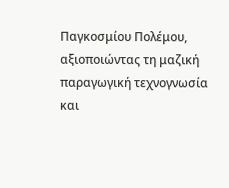Παγκοσμίου Πολέμου, αξιοποιώντας τη μαζική παραγωγική τεχνογνωσία και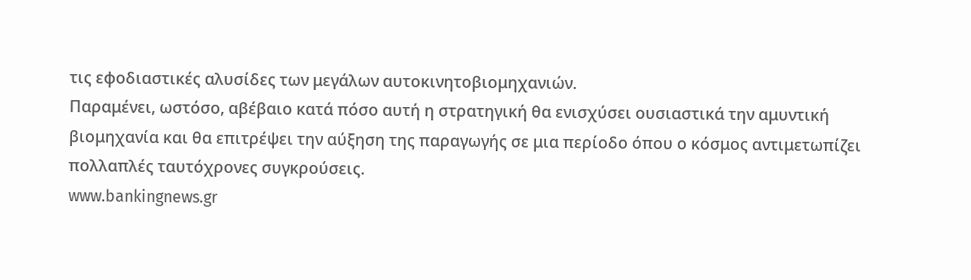τις εφοδιαστικές αλυσίδες των μεγάλων αυτοκινητοβιομηχανιών.
Παραμένει, ωστόσο, αβέβαιο κατά πόσο αυτή η στρατηγική θα ενισχύσει ουσιαστικά την αμυντική βιομηχανία και θα επιτρέψει την αύξηση της παραγωγής σε μια περίοδο όπου ο κόσμος αντιμετωπίζει πολλαπλές ταυτόχρονες συγκρούσεις.
www.bankingnews.gr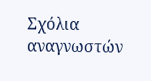Σχόλια αναγνωστών